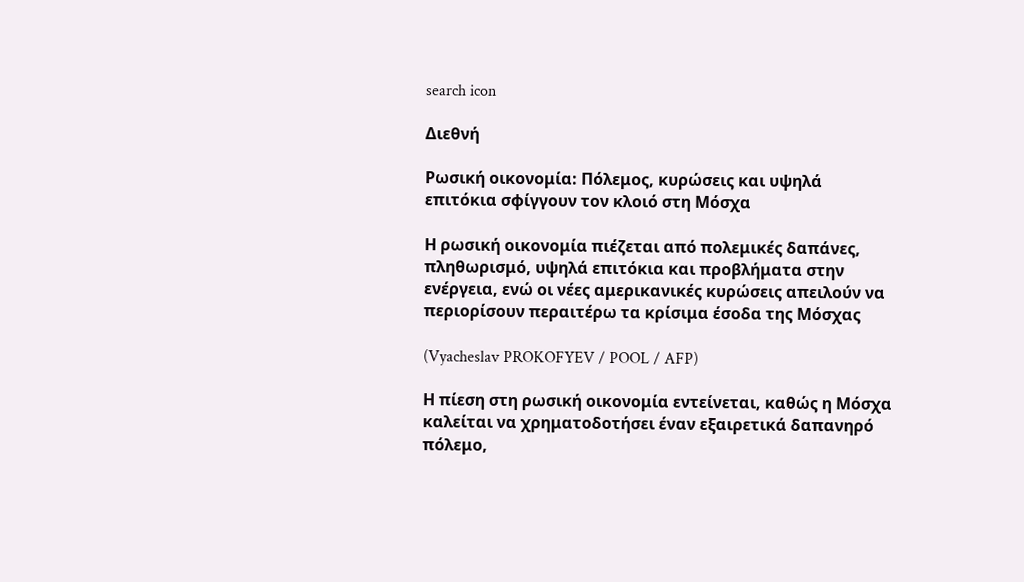search icon

Διεθνή

Ρωσική οικονομία: Πόλεμος, κυρώσεις και υψηλά επιτόκια σφίγγουν τον κλοιό στη Μόσχα

Η ρωσική οικονομία πιέζεται από πολεμικές δαπάνες, πληθωρισμό, υψηλά επιτόκια και προβλήματα στην ενέργεια, ενώ οι νέες αμερικανικές κυρώσεις απειλούν να περιορίσουν περαιτέρω τα κρίσιμα έσοδα της Μόσχας

(Vyacheslav PROKOFYEV / POOL / AFP)

Η πίεση στη ρωσική οικονομία εντείνεται, καθώς η Μόσχα καλείται να χρηματοδοτήσει έναν εξαιρετικά δαπανηρό πόλεμο,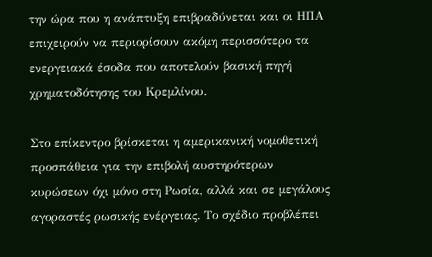την ώρα που η ανάπτυξη επιβραδύνεται και οι ΗΠΑ επιχειρούν να περιορίσουν ακόμη περισσότερο τα ενεργειακά έσοδα που αποτελούν βασική πηγή χρηματοδότησης του Κρεμλίνου.

Στο επίκεντρο βρίσκεται η αμερικανική νομοθετική προσπάθεια για την επιβολή αυστηρότερων κυρώσεων όχι μόνο στη Ρωσία, αλλά και σε μεγάλους αγοραστές ρωσικής ενέργειας. Το σχέδιο προβλέπει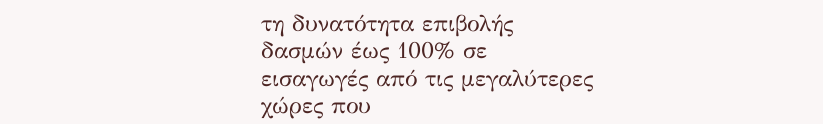τη δυνατότητα επιβολής δασμών έως 100% σε εισαγωγές από τις μεγαλύτερες χώρες που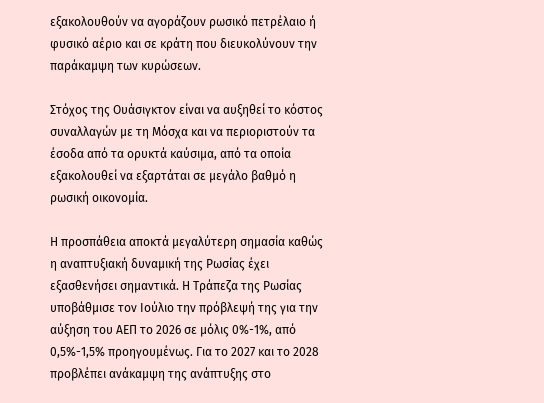εξακολουθούν να αγοράζουν ρωσικό πετρέλαιο ή φυσικό αέριο και σε κράτη που διευκολύνουν την παράκαμψη των κυρώσεων.

Στόχος της Ουάσιγκτον είναι να αυξηθεί το κόστος συναλλαγών με τη Μόσχα και να περιοριστούν τα έσοδα από τα ορυκτά καύσιμα, από τα οποία εξακολουθεί να εξαρτάται σε μεγάλο βαθμό η ρωσική οικονομία.

Η προσπάθεια αποκτά μεγαλύτερη σημασία καθώς η αναπτυξιακή δυναμική της Ρωσίας έχει εξασθενήσει σημαντικά. Η Τράπεζα της Ρωσίας υποβάθμισε τον Ιούλιο την πρόβλεψή της για την αύξηση του ΑΕΠ το 2026 σε μόλις 0%-1%, από 0,5%-1,5% προηγουμένως. Για το 2027 και το 2028 προβλέπει ανάκαμψη της ανάπτυξης στο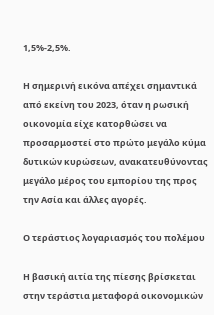1,5%-2,5%.

Η σημερινή εικόνα απέχει σημαντικά από εκείνη του 2023, όταν η ρωσική οικονομία είχε κατορθώσει να προσαρμοστεί στο πρώτο μεγάλο κύμα δυτικών κυρώσεων, ανακατευθύνοντας μεγάλο μέρος του εμπορίου της προς την Ασία και άλλες αγορές.

Ο τεράστιος λογαριασμός του πολέμου

Η βασική αιτία της πίεσης βρίσκεται στην τεράστια μεταφορά οικονομικών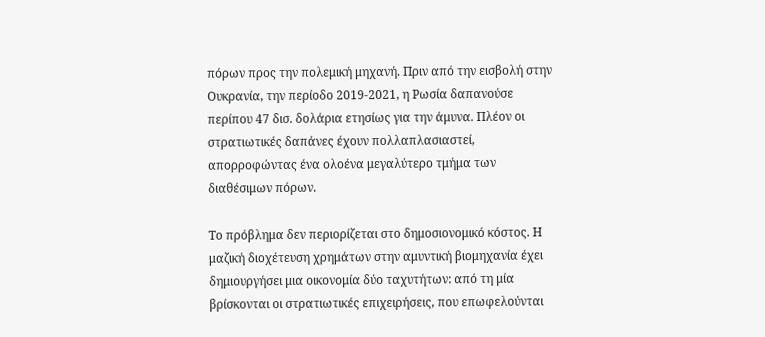πόρων προς την πολεμική μηχανή. Πριν από την εισβολή στην Ουκρανία, την περίοδο 2019-2021, η Ρωσία δαπανούσε περίπου 47 δισ. δολάρια ετησίως για την άμυνα. Πλέον οι στρατιωτικές δαπάνες έχουν πολλαπλασιαστεί, απορροφώντας ένα ολοένα μεγαλύτερο τμήμα των διαθέσιμων πόρων.

Το πρόβλημα δεν περιορίζεται στο δημοσιονομικό κόστος. Η μαζική διοχέτευση χρημάτων στην αμυντική βιομηχανία έχει δημιουργήσει μια οικονομία δύο ταχυτήτων: από τη μία βρίσκονται οι στρατιωτικές επιχειρήσεις, που επωφελούνται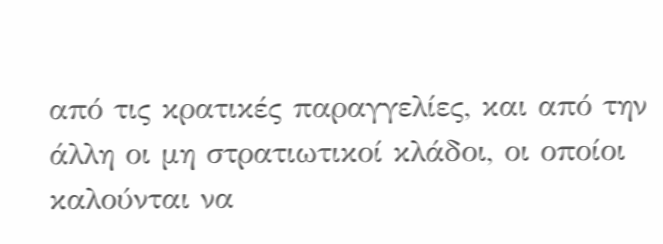από τις κρατικές παραγγελίες, και από την άλλη οι μη στρατιωτικοί κλάδοι, οι οποίοι καλούνται να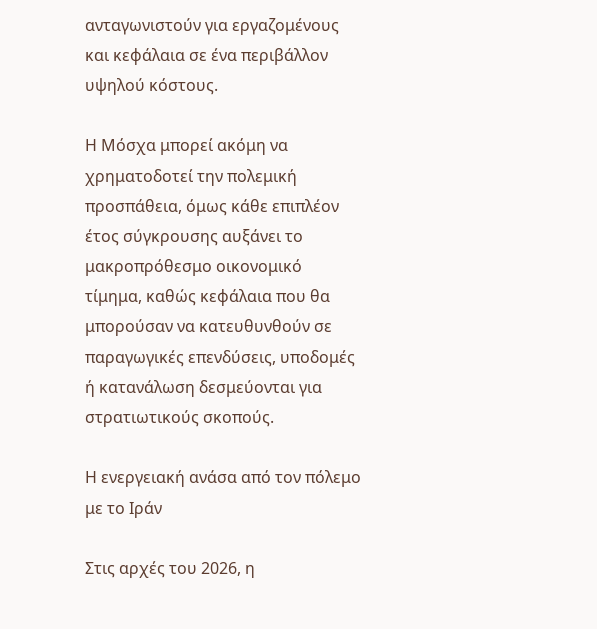ανταγωνιστούν για εργαζομένους και κεφάλαια σε ένα περιβάλλον υψηλού κόστους.

Η Μόσχα μπορεί ακόμη να χρηματοδοτεί την πολεμική προσπάθεια, όμως κάθε επιπλέον έτος σύγκρουσης αυξάνει το μακροπρόθεσμο οικονομικό τίμημα, καθώς κεφάλαια που θα μπορούσαν να κατευθυνθούν σε παραγωγικές επενδύσεις, υποδομές ή κατανάλωση δεσμεύονται για στρατιωτικούς σκοπούς.

Η ενεργειακή ανάσα από τον πόλεμο με το Ιράν

Στις αρχές του 2026, η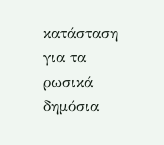κατάσταση για τα ρωσικά δημόσια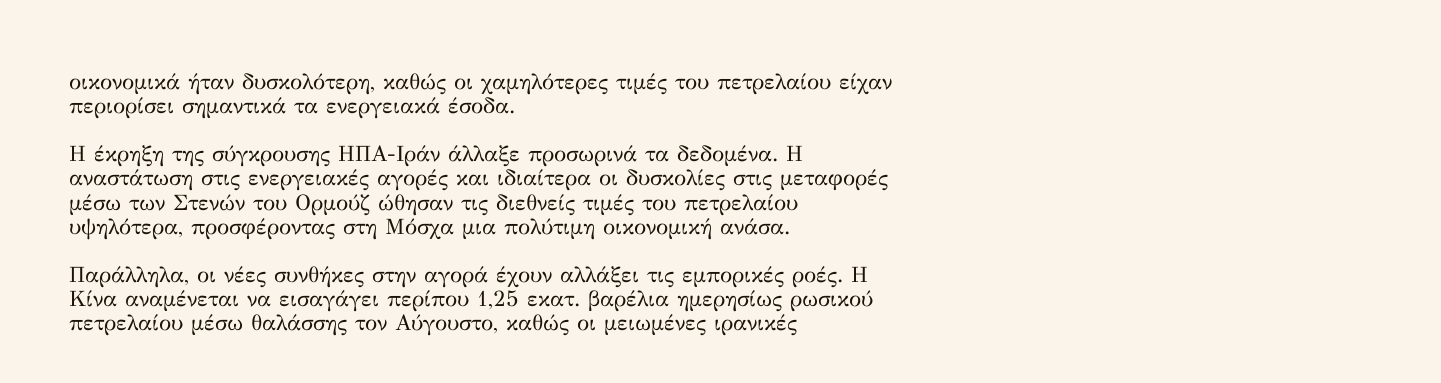οικονομικά ήταν δυσκολότερη, καθώς οι χαμηλότερες τιμές του πετρελαίου είχαν περιορίσει σημαντικά τα ενεργειακά έσοδα.

Η έκρηξη της σύγκρουσης ΗΠΑ-Ιράν άλλαξε προσωρινά τα δεδομένα. Η αναστάτωση στις ενεργειακές αγορές και ιδιαίτερα οι δυσκολίες στις μεταφορές μέσω των Στενών του Ορμούζ ώθησαν τις διεθνείς τιμές του πετρελαίου υψηλότερα, προσφέροντας στη Μόσχα μια πολύτιμη οικονομική ανάσα.

Παράλληλα, οι νέες συνθήκες στην αγορά έχουν αλλάξει τις εμπορικές ροές. Η Κίνα αναμένεται να εισαγάγει περίπου 1,25 εκατ. βαρέλια ημερησίως ρωσικού πετρελαίου μέσω θαλάσσης τον Αύγουστο, καθώς οι μειωμένες ιρανικές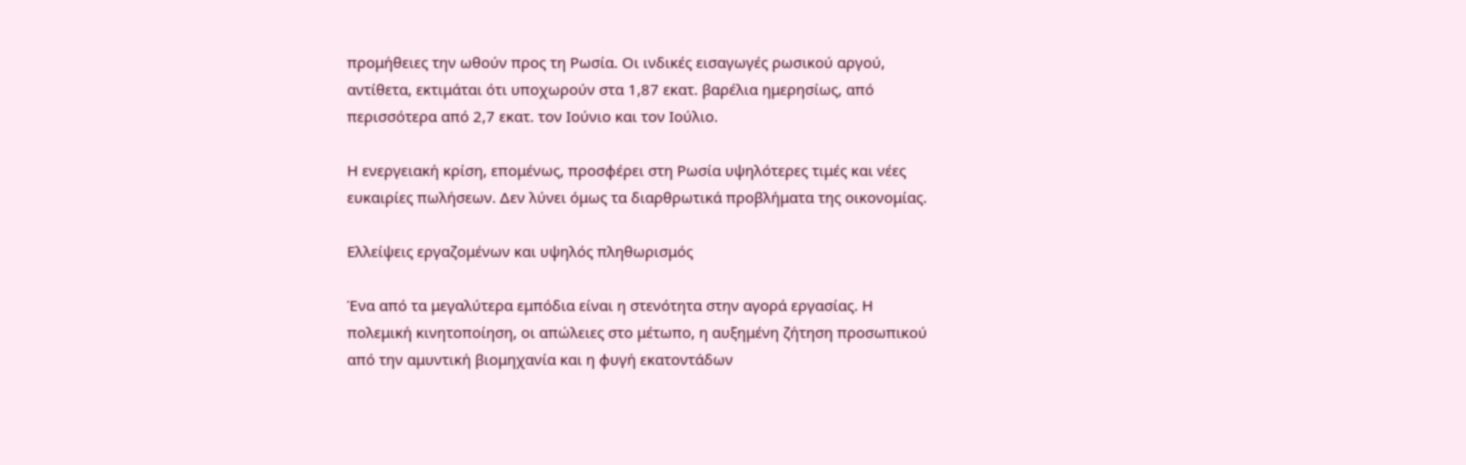προμήθειες την ωθούν προς τη Ρωσία. Οι ινδικές εισαγωγές ρωσικού αργού, αντίθετα, εκτιμάται ότι υποχωρούν στα 1,87 εκατ. βαρέλια ημερησίως, από περισσότερα από 2,7 εκατ. τον Ιούνιο και τον Ιούλιο.

Η ενεργειακή κρίση, επομένως, προσφέρει στη Ρωσία υψηλότερες τιμές και νέες ευκαιρίες πωλήσεων. Δεν λύνει όμως τα διαρθρωτικά προβλήματα της οικονομίας.

Ελλείψεις εργαζομένων και υψηλός πληθωρισμός

Ένα από τα μεγαλύτερα εμπόδια είναι η στενότητα στην αγορά εργασίας. Η πολεμική κινητοποίηση, οι απώλειες στο μέτωπο, η αυξημένη ζήτηση προσωπικού από την αμυντική βιομηχανία και η φυγή εκατοντάδων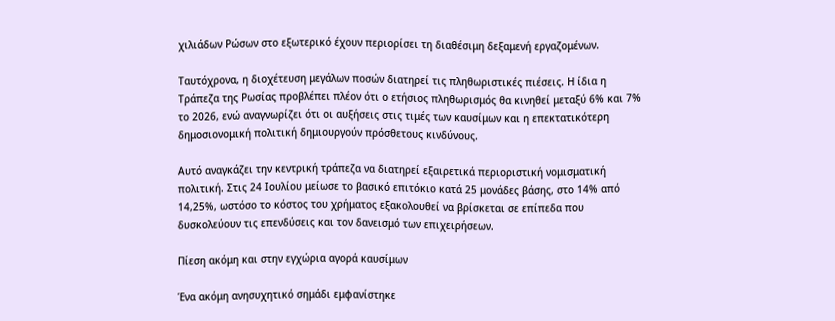χιλιάδων Ρώσων στο εξωτερικό έχουν περιορίσει τη διαθέσιμη δεξαμενή εργαζομένων.

Ταυτόχρονα, η διοχέτευση μεγάλων ποσών διατηρεί τις πληθωριστικές πιέσεις. Η ίδια η Τράπεζα της Ρωσίας προβλέπει πλέον ότι ο ετήσιος πληθωρισμός θα κινηθεί μεταξύ 6% και 7% το 2026, ενώ αναγνωρίζει ότι οι αυξήσεις στις τιμές των καυσίμων και η επεκτατικότερη δημοσιονομική πολιτική δημιουργούν πρόσθετους κινδύνους.

Αυτό αναγκάζει την κεντρική τράπεζα να διατηρεί εξαιρετικά περιοριστική νομισματική πολιτική. Στις 24 Ιουλίου μείωσε το βασικό επιτόκιο κατά 25 μονάδες βάσης, στο 14% από 14,25%, ωστόσο το κόστος του χρήματος εξακολουθεί να βρίσκεται σε επίπεδα που δυσκολεύουν τις επενδύσεις και τον δανεισμό των επιχειρήσεων.

Πίεση ακόμη και στην εγχώρια αγορά καυσίμων

Ένα ακόμη ανησυχητικό σημάδι εμφανίστηκε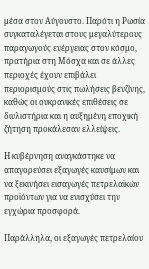μέσα στον Αύγουστο. Παρότι η Ρωσία συγκαταλέγεται στους μεγαλύτερους παραγωγούς ενέργειας στον κόσμο, πρατήρια στη Μόσχα και σε άλλες περιοχές έχουν επιβάλει περιορισμούς στις πωλήσεις βενζίνης, καθώς οι ουκρανικές επιθέσεις σε διυλιστήρια και η αυξημένη εποχική ζήτηση προκάλεσαν ελλείψεις.

Η κυβέρνηση αναγκάστηκε να απαγορεύσει εξαγωγές καυσίμων και να ξεκινήσει εισαγωγές πετρελαϊκών προϊόντων για να ενισχύσει την εγχώρια προσφορά.

Παράλληλα, οι εξαγωγές πετρελαίου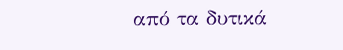από τα δυτικά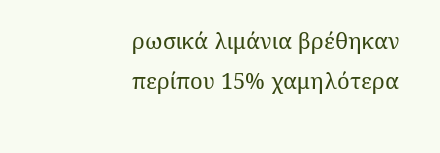ρωσικά λιμάνια βρέθηκαν περίπου 15% χαμηλότερα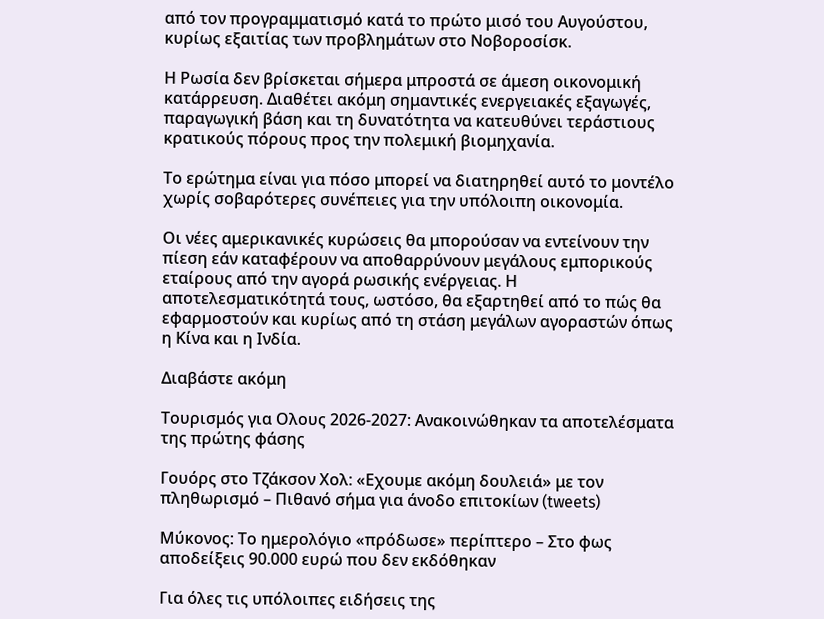από τον προγραμματισμό κατά το πρώτο μισό του Αυγούστου, κυρίως εξαιτίας των προβλημάτων στο Νοβοροσίσκ.

Η Ρωσία δεν βρίσκεται σήμερα μπροστά σε άμεση οικονομική κατάρρευση. Διαθέτει ακόμη σημαντικές ενεργειακές εξαγωγές, παραγωγική βάση και τη δυνατότητα να κατευθύνει τεράστιους κρατικούς πόρους προς την πολεμική βιομηχανία.

Το ερώτημα είναι για πόσο μπορεί να διατηρηθεί αυτό το μοντέλο χωρίς σοβαρότερες συνέπειες για την υπόλοιπη οικονομία.

Οι νέες αμερικανικές κυρώσεις θα μπορούσαν να εντείνουν την πίεση εάν καταφέρουν να αποθαρρύνουν μεγάλους εμπορικούς εταίρους από την αγορά ρωσικής ενέργειας. Η αποτελεσματικότητά τους, ωστόσο, θα εξαρτηθεί από το πώς θα εφαρμοστούν και κυρίως από τη στάση μεγάλων αγοραστών όπως η Κίνα και η Ινδία.

Διαβάστε ακόμη

Τουρισμός για Oλους 2026-2027: Ανακοινώθηκαν τα αποτελέσματα της πρώτης φάσης

Γουόρς στο Τζάκσον Χολ: «Εχουμε ακόμη δουλειά» με τον πληθωρισμό – Πιθανό σήμα για άνοδο επιτοκίων (tweets)

Μύκονος: Το ημερολόγιο «πρόδωσε» περίπτερο – Στο φως αποδείξεις 90.000 ευρώ που δεν εκδόθηκαν

Για όλες τις υπόλοιπες ειδήσεις της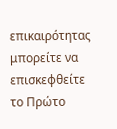επικαιρότητας μπορείτε να επισκεφθείτε το Πρώτο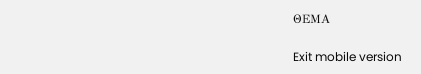ΘΕΜΑ

Exit mobile version